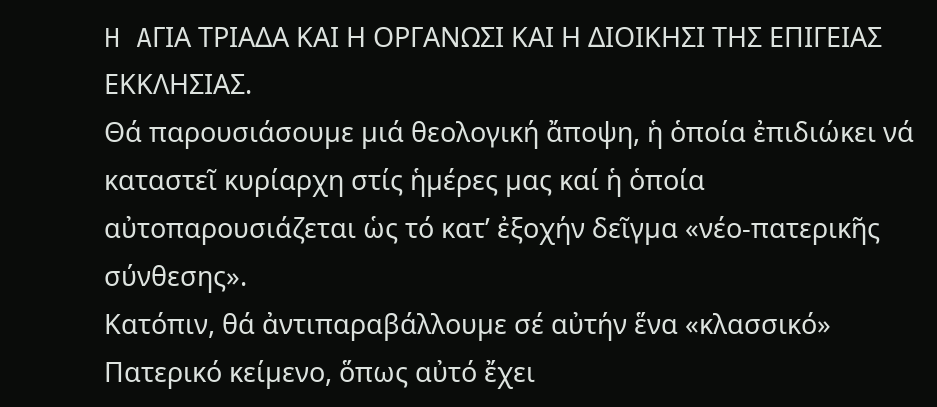H AΓΙΑ ΤΡΙΑΔΑ ΚΑΙ Η ΟΡΓΑΝΩΣΙ ΚΑΙ Η ΔΙΟΙΚΗΣΙ ΤΗΣ ΕΠΙΓΕΙΑΣ ΕΚΚΛΗΣΙΑΣ.
Θά παρουσιάσουµε µιά θεολογική ἄποψη, ἡ ὁποία ἐπιδιώκει νά καταστεῖ κυρίαρχη στίς ἡµέρες µας καί ἡ ὁποία αὐτοπαρουσιάζεται ὡς τό κατ’ ἐξοχήν δεῖγµα «νέο-πατερικῆς σύνθεσης».
Κατόπιν, θά ἀντιπαραβάλλουµε σέ αὐτήν ἕνα «κλασσικό» Πατερικό κείµενο, ὅπως αὐτό ἔχει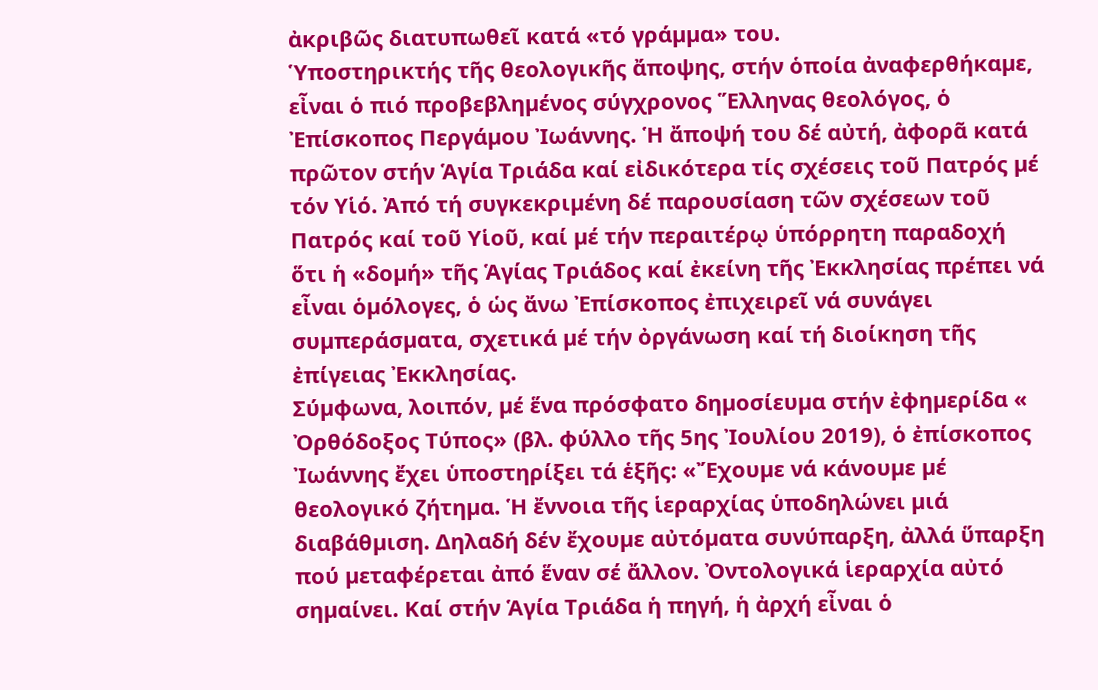ἀκριβῶς διατυπωθεῖ κατά «τό γράµµα» του.
Ὑποστηρικτής τῆς θεολογικῆς ἄποψης, στήν ὁποία ἀναφερθήκαµε, εἶναι ὁ πιό προβεβληµένος σύγχρονος Ἕλληνας θεολόγος, ὁ Ἐπίσκοπος Περγάµου Ἰωάννης. Ἡ ἄποψή του δέ αὐτή, ἀφορᾶ κατά πρῶτον στήν Ἁγία Τριάδα καί εἰδικότερα τίς σχέσεις τοῦ Πατρός µέ τόν Υἱό. Ἀπό τή συγκεκριµένη δέ παρουσίαση τῶν σχέσεων τοῦ Πατρός καί τοῦ Υἱοῦ, καί µέ τήν περαιτέρῳ ὑπόρρητη παραδοχή ὅτι ἡ «δοµή» τῆς Ἁγίας Τριάδος καί ἐκείνη τῆς Ἐκκλησίας πρέπει νά εἶναι ὁµόλογες, ὁ ὡς ἄνω Ἐπίσκοπος ἐπιχειρεῖ νά συνάγει συµπεράσµατα, σχετικά µέ τήν ὀργάνωση καί τή διοίκηση τῆς ἐπίγειας Ἐκκλησίας.
Σύµφωνα, λοιπόν, µέ ἕνα πρόσφατο δηµοσίευµα στήν ἐφηµερίδα « Ὀρθόδοξος Τύπος» (βλ. φύλλο τῆς 5ης Ἰουλίου 2019), ὁ ἐπίσκοπος Ἰωάννης ἔχει ὑποστηρίξει τά ἑξῆς: «Ἔχουµε νά κάνουµε µέ θεολογικό ζήτηµα. Ἡ ἔννοια τῆς ἱεραρχίας ὑποδηλώνει µιά διαβάθµιση. Δηλαδή δέν ἔχουµε αὐτόµατα συνύπαρξη, ἀλλά ὕπαρξη πού µεταφέρεται ἀπό ἕναν σέ ἄλλον. Ὀντολογικά ἱεραρχία αὐτό σηµαίνει. Καί στήν Ἁγία Τριάδα ἡ πηγή, ἡ ἀρχή εἶναι ὁ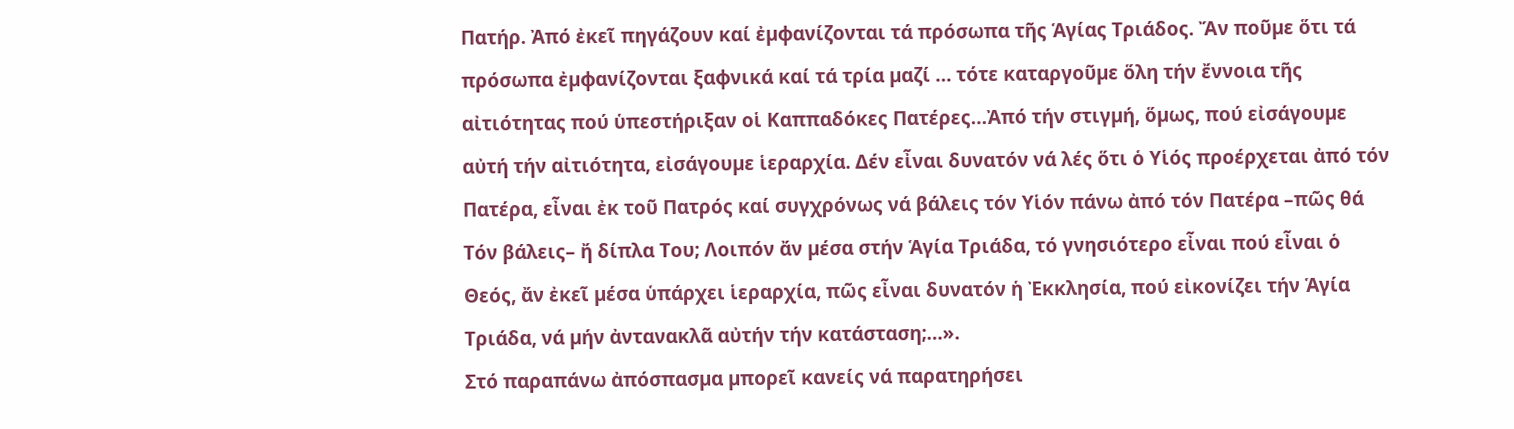Πατήρ. Ἀπό ἐκεῖ πηγάζουν καί ἐµφανίζονται τά πρόσωπα τῆς Ἁγίας Τριάδος. Ἄν ποῦµε ὅτι τά πρόσωπα ἐµφανίζονται ξαφνικά καί τά τρία µαζί … τότε καταργοῦµε ὅλη τήν ἔννοια τῆς αἰτιότητας πού ὑπεστήριξαν οἱ Καππαδόκες Πατέρες…Ἀπό τήν στιγµή, ὅµως, πού εἰσάγουµε αὐτή τήν αἰτιότητα, εἰσάγουµε ἱεραρχία. Δέν εἶναι δυνατόν νά λές ὅτι ὁ Υἱός προέρχεται ἀπό τόν Πατέρα, εἶναι ἐκ τοῦ Πατρός καί συγχρόνως νά βάλεις τόν Υἱόν πάνω ἀπό τόν Πατέρα –πῶς θά Τόν βάλεις– ἤ δίπλα Του; Λοιπόν ἄν µέσα στήν Ἁγία Τριάδα, τό γνησιότερο εἶναι πού εἶναι ὁ Θεός, ἄν ἐκεῖ µέσα ὑπάρχει ἱεραρχία, πῶς εἶναι δυνατόν ἡ Ἐκκλησία, πού εἰκονίζει τήν Ἁγία Τριάδα, νά µήν ἀντανακλᾶ αὐτήν τήν κατάσταση;…».
Στό παραπάνω ἀπόσπασµα µπορεῖ κανείς νά παρατηρήσει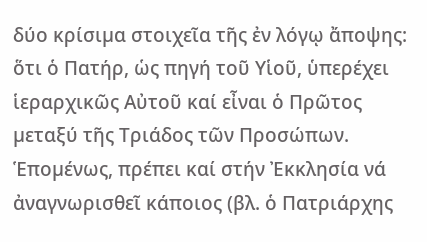δύο κρίσιµα στοιχεῖα τῆς ἐν λόγῳ ἄποψης: ὅτι ὁ Πατήρ, ὡς πηγή τοῦ Υἱοῦ, ὑπερέχει ἱεραρχικῶς Αὐτοῦ καί εἶναι ὁ Πρῶτος µεταξύ τῆς Τριάδος τῶν Προσώπων. Ἑποµένως, πρέπει καί στήν Ἐκκλησία νά ἀναγνωρισθεῖ κάποιος (βλ. ὁ Πατριάρχης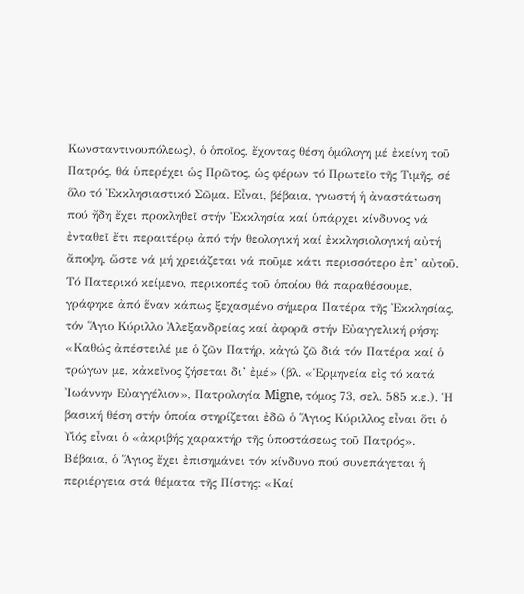Κωνσταντινουπόλεως), ὁ ὁποῖος, ἔχοντας θέση ὁµόλογη µέ ἐκείνη τοῦ Πατρός, θά ὑπερέχει ὡς Πρῶτος, ὡς φέρων τό Πρωτεῖο τῆς Τιµῆς, σέ ὅλο τό Ἐκκλησιαστικό Σῶµα. Εἶναι, βέβαια, γνωστή ἡ ἀναστάτωση πού ἤδη ἔχει προκληθεῖ στήν Ἐκκλησία καί ὑπάρχει κίνδυνος νά ἐνταθεῖ ἔτι περαιτέρῳ ἀπό τήν θεολογική καί ἐκκλησιολογική αὐτή ἄποψη, ὥστε νά µή χρειάζεται νά ποῦµε κάτι περισσότερο ἐπ’ αὐτοῦ.
Τό Πατερικό κείµενο, περικοπές τοῦ ὁποίου θά παραθέσουµε, γράφηκε ἀπό ἕναν κάπως ξεχασµένο σήµερα Πατέρα τῆς Ἐκκλησίας, τόν Ἅγιο Κύριλλο Ἀλεξανδρείας καί ἀφορᾶ στήν Εὐαγγελική ρήση: «Καθώς ἀπέστειλέ µε ὁ ζῶν Πατήρ, κἀγώ ζῶ διά τόν Πατέρα καί ὁ τρώγων µε, κἀκεῖνος ζήσεται δι’ ἐµέ» (βλ. «Ἑρµηνεία εἰς τό κατά Ἰωάννην Εὐαγγέλιον», Πατρολογία Migne, τόµος 73, σελ. 585 κ.ε.). Ἡ βασική θέση στήν ὁποία στηρίζεται ἐδῶ ὁ Ἅγιος Κύριλλος εἶναι ὅτι ὁ Υἱός εἶναι ὁ «ἀκριβής χαρακτήρ τῆς ὑποστάσεως τοῦ Πατρός».
Βέβαια, ὁ Ἅγιος ἔχει ἐπισηµάνει τόν κίνδυνο πού συνεπάγεται ἡ περιέργεια στά θέµατα τῆς Πίστης: «Καί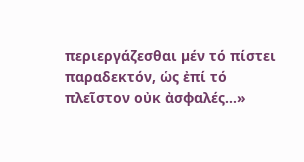περιεργάζεσθαι µέν τό πίστει παραδεκτόν, ὡς ἐπί τό πλεῖστον οὐκ ἀσφαλές…»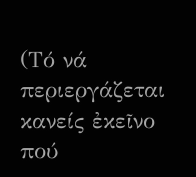(Τό νά περιεργάζεται κανείς ἐκεῖνο πού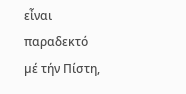εἶναι παραδεκτό µέ τήν Πίστη,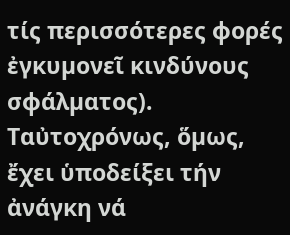τίς περισσότερες φορές ἐγκυµονεῖ κινδύνους σφάλµατος). Ταὐτοχρόνως, ὅµως, ἔχει ὑποδείξει τήν ἀνάγκη νά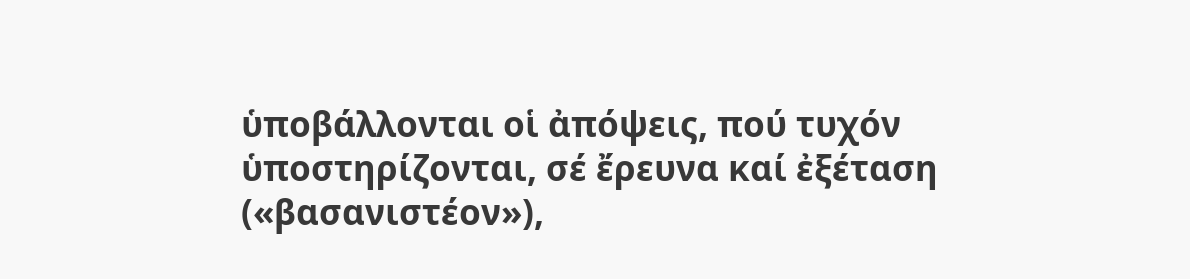ὑποβάλλονται οἱ ἀπόψεις, πού τυχόν ὑποστηρίζονται, σέ ἔρευνα καί ἐξέταση («βασανιστέον»),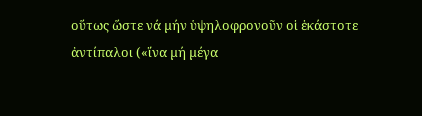οὕτως ὥστε νά µήν ὑψηλοφρονοῦν οἱ ἑκάστοτε ἀντίπαλοι («ἵνα µή µέγα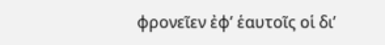φρονεῖεν ἐφ’ ἑαυτοῖς οἱ δι’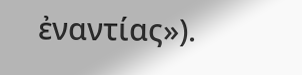ἐναντίας»).